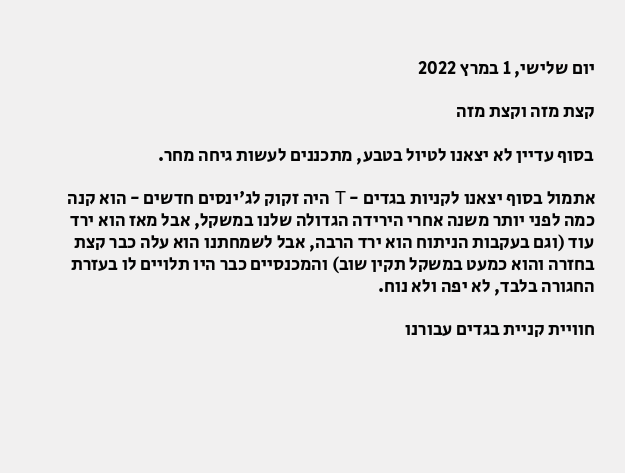יום שלישי, 1 במרץ 2022

קצת מזה וקצת מזה

בסוף עדיין לא יצאנו לטיול בטבע, מתכננים לעשות גיחה מחר.

אתמול בסוף יצאנו לקניות בגדים - T היה זקוק לג'ינסים חדשים - הוא קנה כמה לפני יותר משנה אחרי הירידה הגדולה שלנו במשקל, אבל מאז הוא ירד עוד (וגם בעקבות הניתוח הוא ירד הרבה, אבל לשמחתנו הוא עלה כבר קצת בחזרה והוא כמעט במשקל תקין שוב) והמכנסיים כבר היו תלויים לו בעזרת החגורה בלבד, לא יפה ולא נוח.

חוויית קניית בגדים עבורנו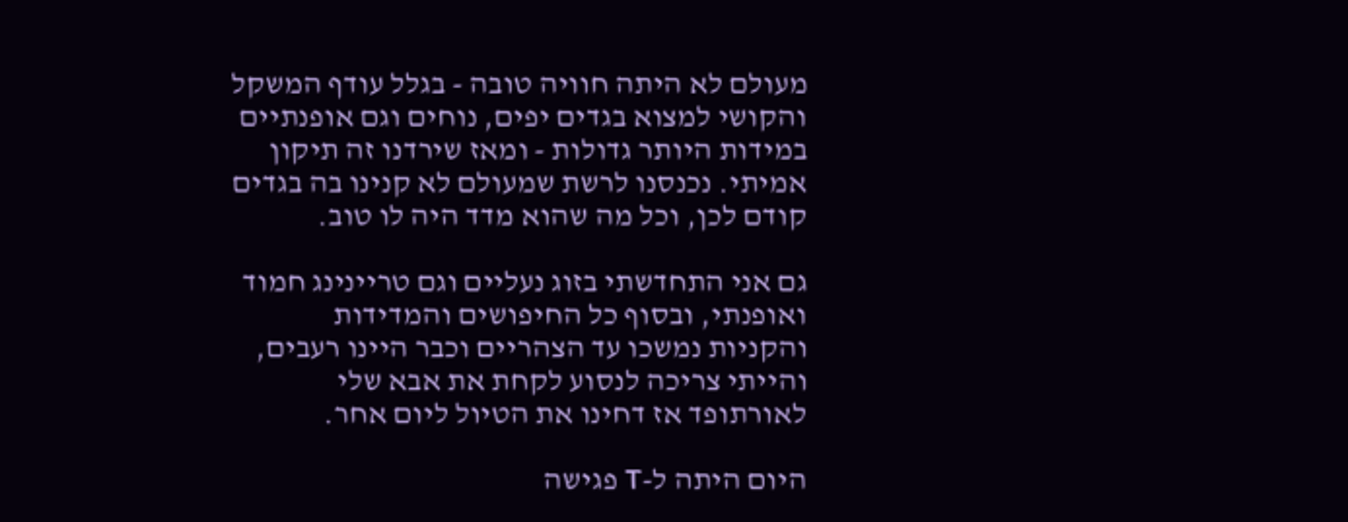מעולם לא היתה חוויה טובה - בגלל עודף המשקל והקושי למצוא בגדים יפים, נוחים וגם אופנתיים במידות היותר גדולות - ומאז שירדנו זה תיקון אמיתי. נכנסנו לרשת שמעולם לא קנינו בה בגדים קודם לכן, וכל מה שהוא מדד היה לו טוב.

גם אני התחדשתי בזוג נעליים וגם טריינינג חמוד ואופנתי, ובסוף כל החיפושים והמדידות והקניות נמשכו עד הצהריים וכבר היינו רעבים, והייתי צריכה לנסוע לקחת את אבא שלי לאורתופד אז דחינו את הטיול ליום אחר.

היום היתה ל-T פגישה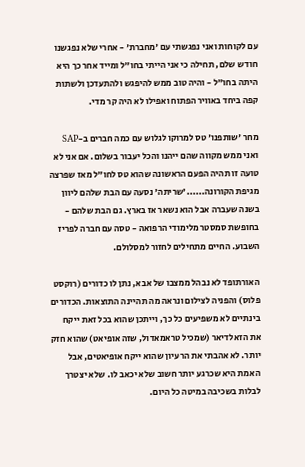עם לקוחות ואני נפגשתי עם 'מחברת' - אחרי שלא נפגשנו חודש שלם, תחילה כי אני הייתי בחו"ל ומייד אחר כך היא היתה בחו"ל - והיה טוב ממש להיפגש ולהתעדכן ולשתות קפה ביחד באוויר הפתוח ואפילו לא היה קר מדי.

מחר 'שותפנו' טס למרוקו לגלוש עם כמה חברים ב-SAP ואני ממש מקווה שהם ייהנו והכל יעבור בשלום. אם אני לא טועה זו תהיה הפעם הראשונה שהוא טס לחו"ל מאז שפרצה מגיפת הקורונה......'שריתה' נסעה עם הבת שלהם ליוון בשנה שעברה אבל הוא נשאר אז בארץ. גם הבת שלהם - בחופשת סמסטר מלימודי הרפואה - טסה עם חברה לפריז השבוע. החיים מתחילים לחזור למסלולם.

האורתופד לא נבהל ממצבו של אבא, נתן לו כדורים (רוקסט פלוס) והפניה לצילום ונראה מה תהיינה התוצאות. הכדורים בינתיים לא משפיעים כל כך, וייתכן שהוא בכל זאת ייקח את הזאלדיאר (שמכיל טראמאדול, שזה אופיאט) שהוא חזק יותר. לא אהבתי את הרעיון שהוא ייקח אופיאטים, אבל האמת היא שכרגע יותר חשוב שלא יכאב לו. שלא יצטרך לבלות בשכיבה במיטה כל היום.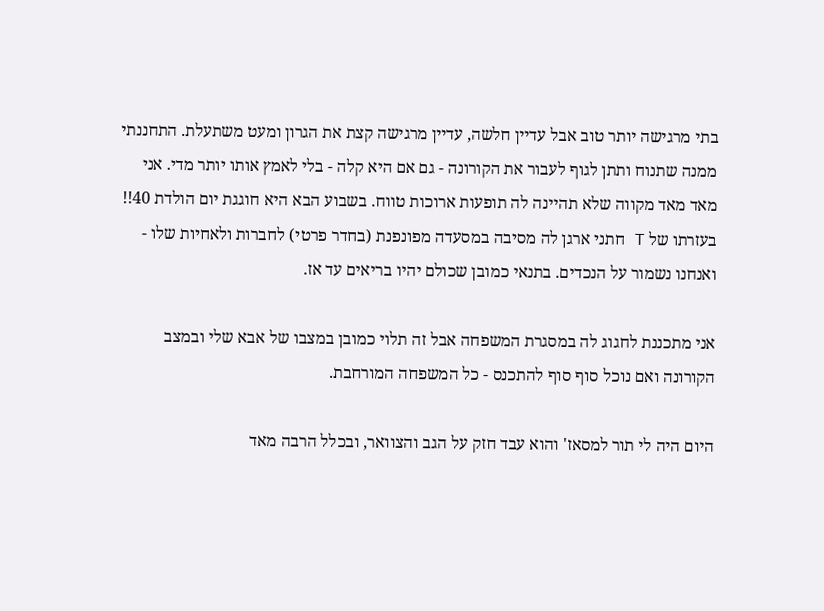בתי מרגישה יותר טוב אבל עדיין חלשה, עדיין מרגישה קצת את הגרון ומעט משתעלת. התחננתי ממנה שתנוח ותתן לגוף לעבור את הקורונה - גם אם היא קלה - בלי לאמץ אותו יותר מדי. אני מאד מאד מקווה שלא תהיינה לה תופעות ארוכות טווח. בשבוע הבא היא חוגגת יום הולדת 40!! בעזרתו של T חתני ארגן לה מסיבה במסעדה מפונפנת (בחדר פרטי) לחברות ולאחיות שלו - ואנחנו נשמור על הנכדים. בתנאי כמובן שכולם יהיו בריאים עד אז.

אני מתכננת לחגוג לה במסגרת המשפחה אבל זה תלוי כמובן במצבו של אבא שלי ובמצב הקורונה ואם נוכל סוף סוף להתכנס - כל המשפחה המורחבת.

היום היה לי תור למסאז' והוא עבד חזק על הגב והצוואר, ובכלל הרבה מאד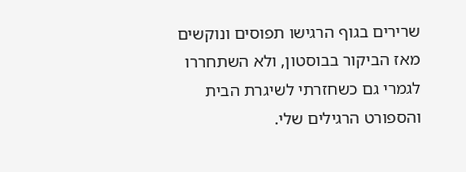שרירים בגוף הרגישו תפוסים ונוקשים מאז הביקור בבוסטון, ולא השתחררו לגמרי גם כשחזרתי לשיגרת הבית והספורט הרגילים שלי.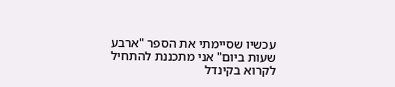עכשיו שסיימתי את הספר "ארבע שעות ביום" אני מתכננת להתחיל לקרוא בקינדל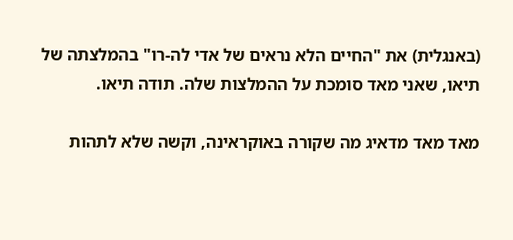(באנגלית) את "החיים הלא נראים של אדי לה-רו" בהמלצתה של תיאו, שאני מאד סומכת על ההמלצות שלה. תודה תיאו.

מאד מאד מדאיג מה שקורה באוקראינה, וקשה שלא לתהות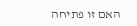האם זו פתיחה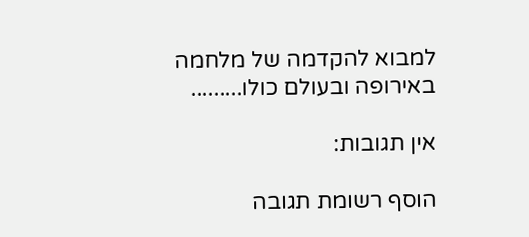למבוא להקדמה של מלחמה באירופה ובעולם כולו.........

אין תגובות:

הוסף רשומת תגובה